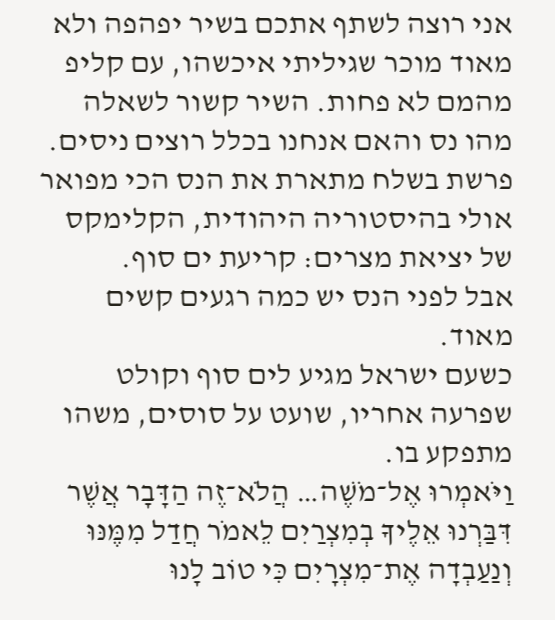אני רוצה לשתף אתכם בשיר יפהפה ולא מאוד מוכר שגיליתי איכשהו, עם קליפ מהמם לא פחות. השיר קשור לשאלה מהו נס והאם אנחנו בכלל רוצים ניסים.
פרשת בשלח מתארת את הנס הכי מפואר אולי בהיסטוריה היהודית, הקלימקס של יציאת מצרים: קריעת ים סוף.
אבל לפני הנס יש כמה רגעים קשים מאוד.
כשעם ישראל מגיע לים סוף וקולט שפרעה אחריו, שועט על סוסים, משהו מתפקע בו.
וַיֹּאמְרוּ אֶל־מֹשֶׁה… הֲלֹא־זֶה הַדָּבָר אֲשֶׁר דִּבַּרְנוּ אֵלֶיךָ בְמִצְרַיִם לֵאמֹר חֲדַל מִמֶּנּוּ וְנַעַבְדָה אֶת־מִצְרָיִם כִּי טוֹב לָנוּ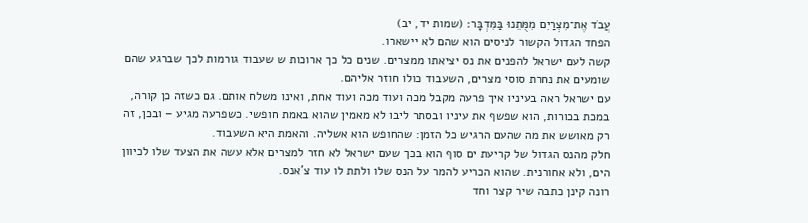עֲבֹד אֶת־מִצְרַיִם מִמֻּתֵנוּ בַּמִּדְבָּר׃ (שמות יד, יב)
הפחד הגדול הקשור לניסים הוא שהם לא יישארו.
קשה לעם ישראל להפנים את נס יציאתו ממצרים. שנים כל כך ארוכות ש שעבוד גורמות לכך שברגע שהם שומעים את נחרת סוסי מצרים, השעבוד כולו חוזר אליהם.
עם ישראל ראה בעיניו איך פרעה מקבל מכה ועוד מכה ועוד אחת, ואינו משלח אותם. גם כשזה כן קורה, במכת בכורות, הוא שפשף את עיניו ובסתר ליבו לא מאמין שהוא באמת חופשי. כשפרעה מגיע – ובכן, זה רק מאושש את מה שהעם הרגיש כל הזמן: שהחופש הוא אשליה. והאמת היא השעבוד.
חלק מהנס הגדול של קריעת ים סוף הוא בכך שעם ישראל לא חזר למצרים אלא עשה את הצעד שלו לכיוון הים, ולא אחורנית. שהוא הכריע להמר על הנס שלו ולתת לו עוד צ'אנס.
רונה קינן כתבה שיר קצר וחד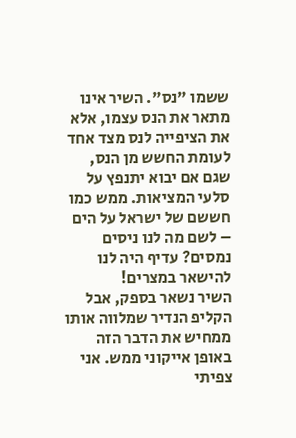ששמו "נס". השיר אינו מתאר את הנס עצמו, אלא את הציפייה לנס מצד אחד לעומת החשש מן הנס, שגם אם יבוא יתנפץ על סלעי המציאות. ממש כמו חששם של ישראל על הים – לשם מה לנו ניסים נמסים? עדיף היה לנו להישאר במצרים!
השיר נשאר בספק, אבל הקליפ הנדיר שמלווה אותו ממחיש את הדבר הזה באופן אייקוני ממש. אני צפיתי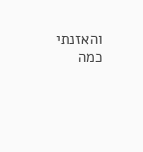והאזנתי כמה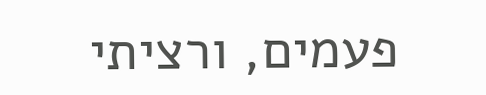פעמים, ורציתי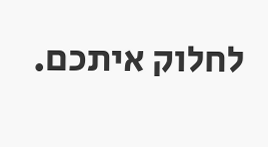לחלוק איתכם.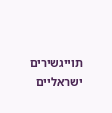תוייגשירים ישראליים